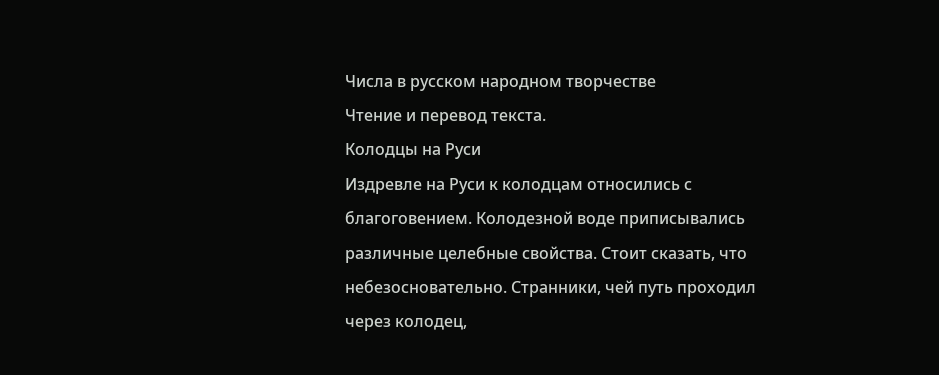Числа в русском народном творчестве
Чтение и перевод текста.
Колодцы на Руси
Издревле на Руси к колодцам относились с благоговением. Колодезной воде приписывались различные целебные свойства. Стоит сказать, что небезосновательно. Странники, чей путь проходил через колодец,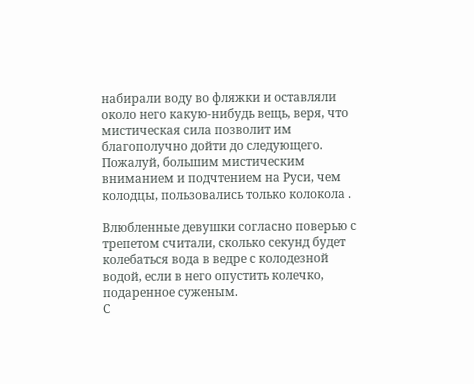набирали воду во фляжки и оставляли около него какую-нибудь вещь, веря, что мистическая сила позволит им благополучно дойти до следующего. Пожалуй, большим мистическим вниманием и подчтением на Руси, чем колодцы, пользовались только колокола .

Влюбленные девушки согласно поверью с трепетом считали, сколько секунд будет колебаться вода в ведре с колодезной водой, если в него опустить колечко, подаренное суженым.
С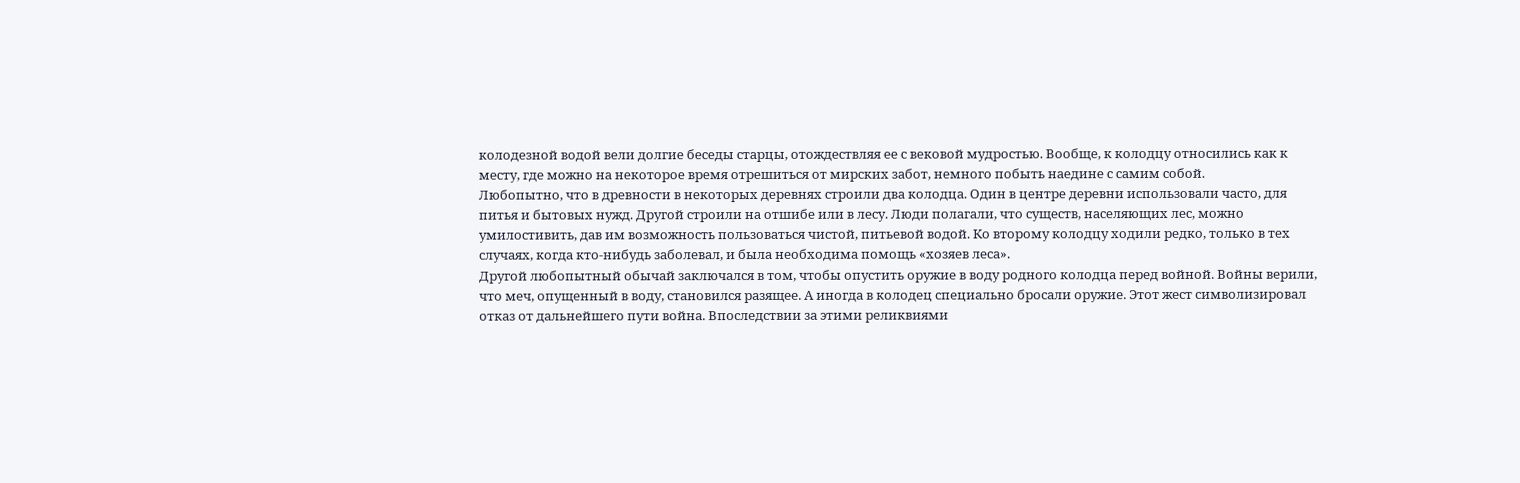колодезной водой вели долгие беседы старцы, отождествляя ее с вековой мудростью. Вообще, к колодцу относились как к месту, где можно на некоторое время отрешиться от мирских забот, немного побыть наедине с самим собой.
Любопытно, что в древности в некоторых деревнях строили два колодца. Один в центре деревни использовали часто, для питья и бытовых нужд. Другой строили на отшибе или в лесу. Люди полагали, что существ, населяющих лес, можно умилостивить, дав им возможность пользоваться чистой, питьевой водой. Ко второму колодцу ходили редко, только в тех случаях, когда кто-нибудь заболевал, и была необходима помощь «хозяев леса».
Другой любопытный обычай заключался в том, чтобы опустить оружие в воду родного колодца перед войной. Войны верили, что меч, опущенный в воду, становился разящее. А иногда в колодец специально бросали оружие. Этот жест символизировал отказ от дальнейшего пути война. Впоследствии за этими реликвиями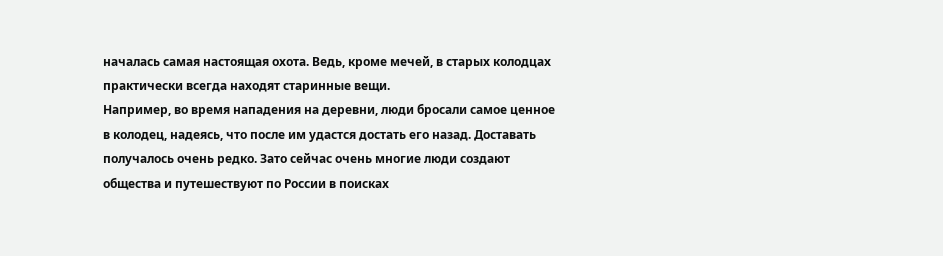началась самая настоящая охота. Ведь, кроме мечей, в старых колодцах практически всегда находят старинные вещи.
Например, во время нападения на деревни, люди бросали самое ценное в колодец, надеясь, что после им удастся достать его назад. Доставать получалось очень редко. Зато сейчас очень многие люди создают общества и путешествуют по России в поисках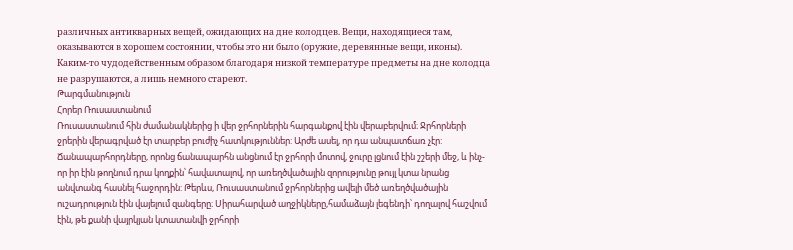различных антикварных вещей, ожидающих на дне колодцев. Вещи, находящиеся там, оказываются в хорошем состоянии, чтобы это ни было (оружие, деревянные вещи, иконы). Каким-то чудодейственным образом благодаря низкой температуре предметы на дне колодца не разрушаются, а лишь немного стареют.
Թարգմանություն
Հորեր Ռուսաստանում
Ռուսաստանում հին ժամանակներից ի վեր ջրհորներին հարգանքով էին վերաբերվում։ Ջրհորների ջրերին վերագրված էր տարբեր բուժիչ հատկություններ: Արժե ասել, որ դա անպատճառ չէր: Ճանապարհորդները, որոնց ճանապարհն անցնում էր ջրհորի մոտով, ջուրը լցնում էին շշերի մեջ, և ինչ-որ իր էին թողնում դրա կողքին՝ հավատալով, որ առեղծվածային զորությունը թույլ կտա նրանց անվտանգ հասնել հաջորդին: Թերևս, Ռուսաստանում ջրհորներից ավելի մեծ առեղծվածային ուշադրություն էին վայելում զանգերը։ Սիրահարված աղջիկները,համաձայն լեգենդի՝ դողալով հաշվում էին, թե քանի վայրկյան կտատանվի ջրհորի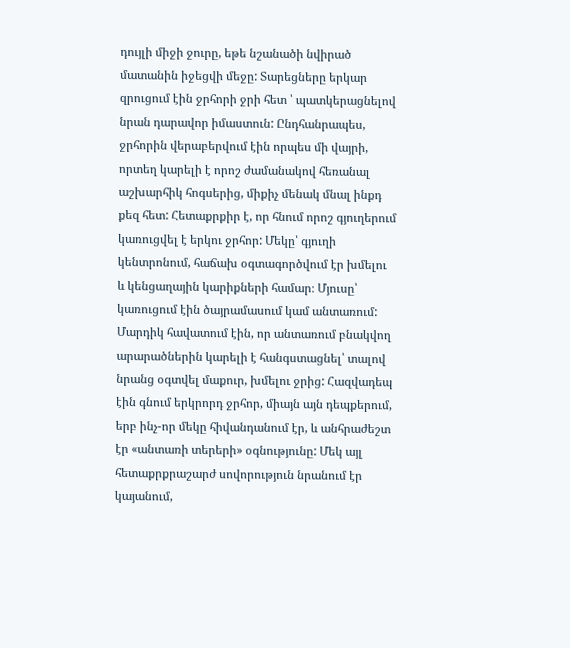դույլի միջի ջուրը, եթե նշանածի նվիրած մատանին իջեցվի մեջը: Տարեցները երկար զրուցում էին ջրհորի ջրի հետ ՝ պատկերացնելով նրան դարավոր իմաստուն: Ընդհանրապես, ջրհորին վերաբերվում էին որպես մի վայրի, որտեղ կարելի է որոշ ժամանակով հեռանալ աշխարհիկ հոգսերից, միքիչ մենակ մնալ ինքդ քեզ հետ: Հետաքրքիր է, որ հնում որոշ գյուղերում կառուցվել է երկու ջրհոր: Մեկը՝ գյուղի կենտրոնում, հաճախ օգտագործվում էր խմելու և կենցաղային կարիքների համար։ Մյուսը՝ կառուցում էին ծայրամասում կամ անտառում: Մարդիկ հավատում էին, որ անտառում բնակվող արարածներին կարելի է հանգստացնել՝ տալով նրանց օգտվել մաքուր, խմելու ջրից: Հազվադեպ էին գնում երկրորդ ջրհոր, միայն այն դեպքերում, երբ ինչ-որ մեկը հիվանդանում էր, և անհրաժեշտ էր «անտառի տերերի» օգնությունը: Մեկ այլ հետաքրքրաշարժ սովորություն նրանում էր կայանում,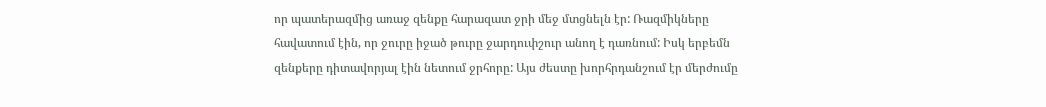որ պատերազմից առաջ զենքը հարազատ ջրի մեջ մտցնելն էր: Ռազմիկները հավատում էին, որ ջուրը իջած թուրը ջարդուփշուր անող է դառնում: Իսկ երբեմն զենքերը դիտավորյալ էին նետում ջրհորը: Այս ժեստը խորհրդանշում էր մերժումը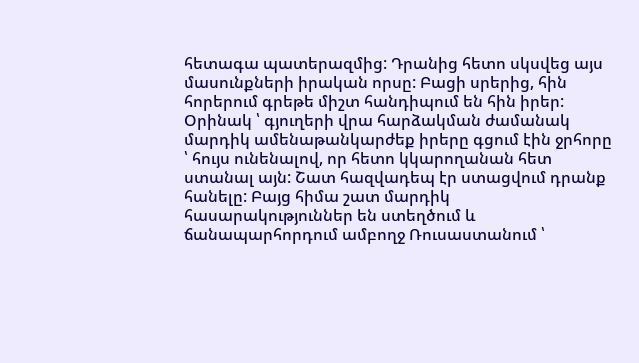հետագա պատերազմից: Դրանից հետո սկսվեց այս մասունքների իրական որսը: Բացի սրերից, հին հորերում գրեթե միշտ հանդիպում են հին իրեր: Օրինակ ՝ գյուղերի վրա հարձակման ժամանակ մարդիկ ամենաթանկարժեք իրերը գցում էին ջրհորը ՝ հույս ունենալով, որ հետո կկարողանան հետ ստանալ այն: Շատ հազվադեպ էր ստացվում դրանք հանելը: Բայց հիմա շատ մարդիկ հասարակություններ են ստեղծում և ճանապարհորդում ամբողջ Ռուսաստանում ՝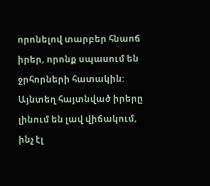որոնելով տարբեր հնաոճ իրեր, որոնք սպասում են ջրհորների հատակին: Այնտեղ հայտնված իրերը լինում են լավ վիճակում, ինչ էլ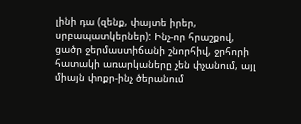լինի դա (զենք, փայտե իրեր, սրբապատկերներ): Ինչ-որ հրաշքով, ցածր ջերմաստիճանի շնորհիվ, ջրհորի հատակի առարկաները չեն փչանում, այլ միայն փոքր-ինչ ծերանում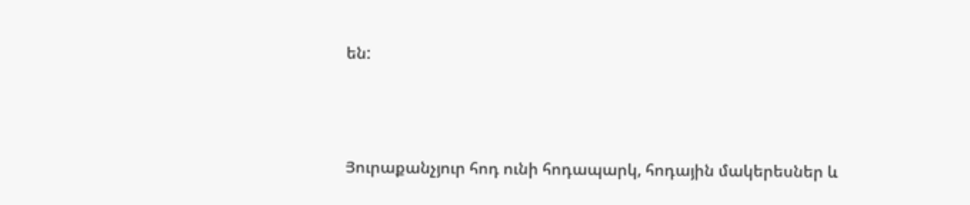են:



Յուրաքանչյուր հոդ ունի հոդապարկ, հոդային մակերեսներ և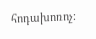հոդախոռոչ։